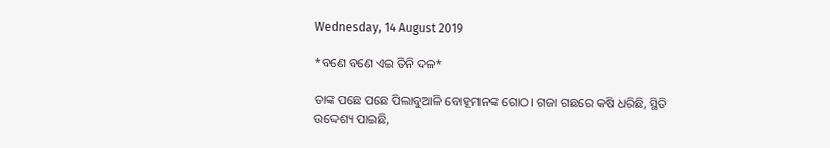Wednesday, 14 August 2019

*ବଣେ ବଣେ ଏଇ ତିନି ଦଳ*

ତାଙ୍କ ପଛେ ପଛେ ପିଲାବୁଆଳି ବୋହୂମାନଙ୍କ ଗୋଠ। ଗଜା ଗଛରେ କଷି ଧରିଛି, ସ୍ଥିତି ଉଦ୍ଦେଶ୍ୟ ପାଇଛି,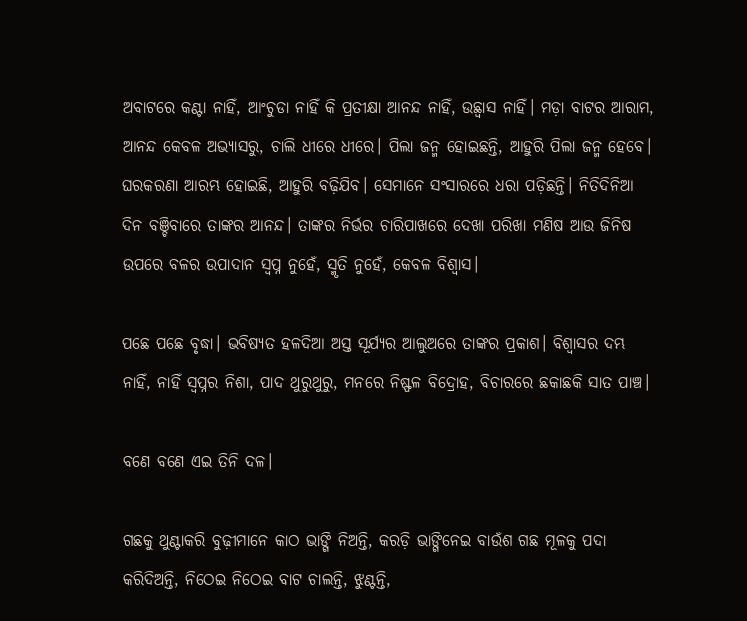ଅବାଟରେ କଣ୍ଟା ନାହିଁ, ଆଂଚୁଡା ନାହିଁ କି ପ୍ରତୀକ୍ଷା ଆନନ୍ଦ ନାହିଁ, ଉଛ୍ୱାସ ନାହିଁ। ମଡ଼ା ବାଟର ଆରାମ, ଆନନ୍ଦ କେବଳ ଅଭ୍ୟାସରୁ, ଚାଲି ଧୀରେ ଧୀରେ। ପିଲା ଜନ୍ମ ହୋଇଛନ୍ତି, ଆହୁରି ପିଲା ଜନ୍ମ ହେବେ। ଘରକରଣା ଆରମ୍ଭ ହୋଇଛି, ଆହୁରି ବଢ଼ିଯିବ। ସେମାନେ ସଂସାରରେ ଧରା ପଡ଼ିଛନ୍ତି। ନିତିଦିନିଆ ଦିନ ବଞ୍ଚିବାରେ ତାଙ୍କର ଆନନ୍ଦ। ତାଙ୍କର ନିର୍ଭର ଚାରିପାଖରେ ଦେଖା ପରିଖା ମଣିଷ ଆଉ ଜିନିଷ ଉପରେ ବଳର ଉପାଦାନ ସ୍ବପ୍ନ ନୁହେଁ, ସ୍ମୃତି ନୁହେଁ, କେବଳ ବିଶ୍ୱାସ।

ପଛେ ପଛେ ବୃଦ୍ଧା। ଭବିଷ୍ୟତ ହଳଦିଆ ଅସ୍ତ ସୂର୍ଯ୍ୟର ଆଲୁଅରେ ତାଙ୍କର ପ୍ରକାଶ। ବିଶ୍ୱାସର ଦମ୍ଭ ନାହିଁ, ନାହିଁ ସ୍ୱପ୍ନର ନିଶା, ପାଦ ଥୁରୁଥୁରୁ, ମନରେ ନିଷ୍ଫଳ ବିଦ୍ରୋହ, ବିଚାରରେ ଛକାଛକି ସାତ ପାଞ୍ଚ।

ବଣେ ବଣେ ଏଇ ତିନି ଦଳ।

ଗଛକୁ ଥୁଣ୍ଟାକରି ବୁଢ଼ୀମାନେ କାଠ ଭାଙ୍ଗି ନିଅନ୍ତି, କରଡ଼ି ଭାଙ୍ଗିନେଇ ବାଉଁଶ ଗଛ ମୂଳକୁ ପଦା କରିଦିଅନ୍ତି, ନିଠେଇ ନିଠେଇ ବାଟ ଚାଲନ୍ତି, ଝୁଣ୍ଟନ୍ତି,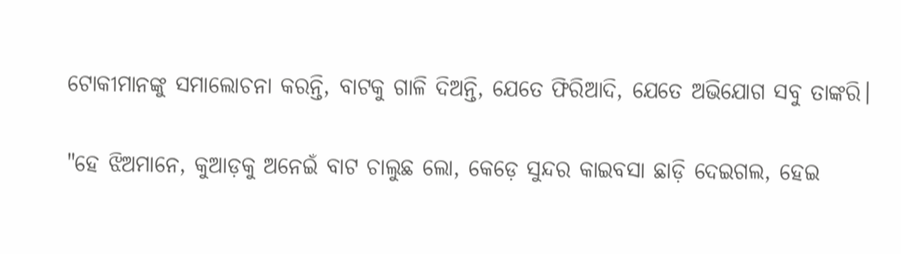ଟୋକୀମାନଙ୍କୁ ସମାଲୋଚନା କରନ୍ତି, ବାଟକୁ ଗାଳି ଦିଅନ୍ତି, ଯେତେ ଫିରିଆଦି, ଯେତେ ଅଭିଯୋଗ ସବୁ ତାଙ୍କରି।

"ହେ ଝିଅମାନେ, କୁଆଡ଼କୁ ଅନେଇଁ ବାଟ ଚାଲୁଛ ଲୋ, କେଡ଼େ ସୁନ୍ଦର କାଇବସା ଛାଡ଼ି ଦେଇଗଲ, ହେଇ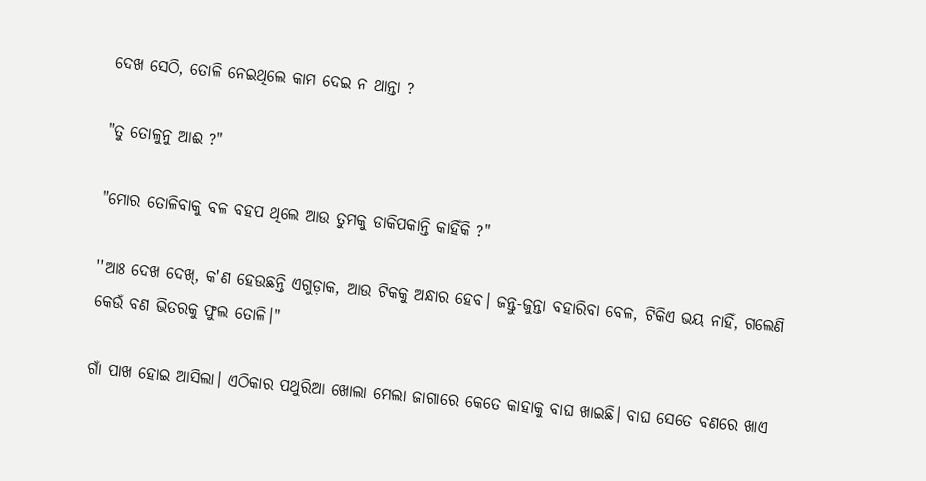ଦେଖ ସେଠି, ତୋଳି ନେଇଥିଲେ କାମ ଦେଇ ନ ଥାନ୍ତା ?

"ତୁ ତୋଳୁନୁ ଆଈ ?"

"ମୋର ତୋଳିବାକୁ ବଳ ବହପ ଥିଲେ ଆଉ ତୁମକୁ ଡାକିପକାନ୍ତି କାହିଁକି ?"

''ଆଃ ଦେଖ ଦେଖ୍, କ'ଣ ହେଉଛନ୍ତି ଏଗୁଡ଼ାକ, ଆଉ ଟିକକୁ ଅନ୍ଧାର ହେବ। ଜନ୍ତୁ-ଜୁନ୍ତା ବହାରିବା ବେଳ, ଟିକିଏ ଭୟ ନାହିଁ, ଗଲେଣି କେଉଁ ବଣ ଭିତରକୁ ଫୁଲ ତୋଳି।"

ଗାଁ ପାଖ ହୋଇ ଆସିଲା। ଏଠିକାର ପଥୁରିଆ ଖୋଲା ମେଲା ଜାଗାରେ କେତେ କାହାକୁ ବାଘ ଖାଇଛି। ବାଘ ସେତେ ବଣରେ ଖାଏ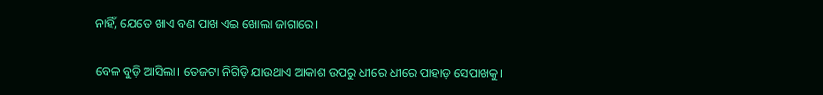ନାହିଁ, ଯେତେ ଖାଏ ବଣ ପାଖ ଏଇ ଖୋଲା ଜାଗାରେ।

ବେଳ ବୁଡ଼ି ଆସିଲା। ତେଜଟା ନିଗିଡ଼ି ଯାଉଥାଏ ଆକାଶ ଉପରୁ ଧୀରେ ଧୀରେ ପାହାଡ଼ ସେପାଖକୁ।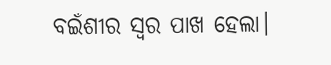ବଇଁଶୀର ସ୍ୱର ପାଖ ହେଲା।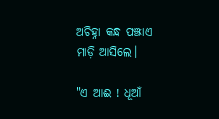ଅଚିହ୍ନା କନ୍ଧ ପଞ୍ଝାଏ ମାଡ଼ି ଆସିଲେ।

"ଏ ଆଈ ! ଧୂଆଁ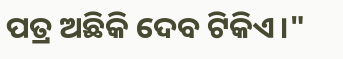ପତ୍ର ଅଛିକି ଦେବ ଟିକିଏ।"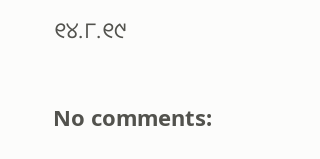୧୪.୮.୧୯

No comments: